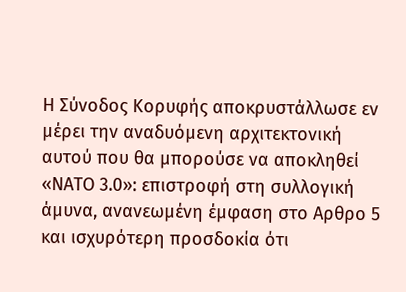Η Σύνοδος Κορυφής αποκρυστάλλωσε εν μέρει την αναδυόμενη αρχιτεκτονική αυτού που θα μπορούσε να αποκληθεί «ΝΑΤΟ 3.0»: επιστροφή στη συλλογική άμυνα, ανανεωμένη έμφαση στο Αρθρο 5 και ισχυρότερη προσδοκία ότι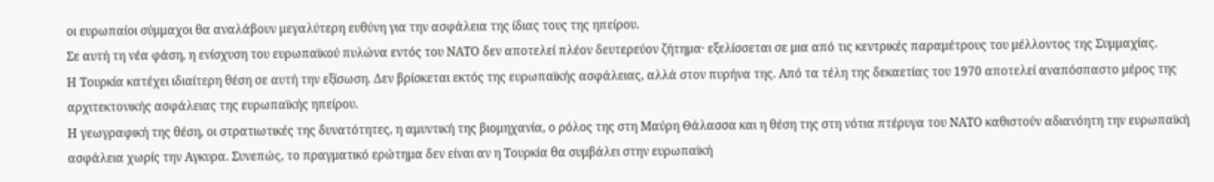οι ευρωπαίοι σύμμαχοι θα αναλάβουν μεγαλύτερη ευθύνη για την ασφάλεια της ίδιας τους της ηπείρου.
Σε αυτή τη νέα φάση, η ενίσχυση του ευρωπαϊκού πυλώνα εντός του ΝΑΤΟ δεν αποτελεί πλέον δευτερεύον ζήτημα· εξελίσσεται σε μια από τις κεντρικές παραμέτρους του μέλλοντος της Συμμαχίας.
Η Τουρκία κατέχει ιδιαίτερη θέση σε αυτή την εξίσωση. Δεν βρίσκεται εκτός της ευρωπαϊκής ασφάλειας, αλλά στον πυρήνα της. Από τα τέλη της δεκαετίας του 1970 αποτελεί αναπόσπαστο μέρος της αρχιτεκτονικής ασφάλειας της ευρωπαϊκής ηπείρου.
Η γεωγραφική της θέση, οι στρατιωτικές της δυνατότητες, η αμυντική της βιομηχανία, ο ρόλος της στη Μαύρη Θάλασσα και η θέση της στη νότια πτέρυγα του ΝΑΤΟ καθιστούν αδιανόητη την ευρωπαϊκή ασφάλεια χωρίς την Αγκυρα. Συνεπώς, το πραγματικό ερώτημα δεν είναι αν η Τουρκία θα συμβάλει στην ευρωπαϊκή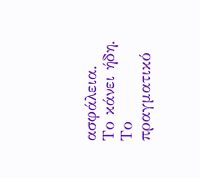ασφάλεια. Το κάνει ήδη.
Το πραγματικό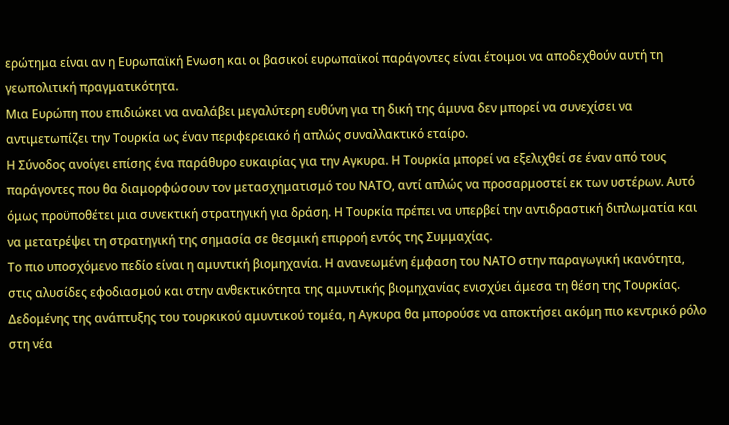ερώτημα είναι αν η Ευρωπαϊκή Ενωση και οι βασικοί ευρωπαϊκοί παράγοντες είναι έτοιμοι να αποδεχθούν αυτή τη γεωπολιτική πραγματικότητα.
Μια Ευρώπη που επιδιώκει να αναλάβει μεγαλύτερη ευθύνη για τη δική της άμυνα δεν μπορεί να συνεχίσει να αντιμετωπίζει την Τουρκία ως έναν περιφερειακό ή απλώς συναλλακτικό εταίρο.
Η Σύνοδος ανοίγει επίσης ένα παράθυρο ευκαιρίας για την Αγκυρα. Η Τουρκία μπορεί να εξελιχθεί σε έναν από τους παράγοντες που θα διαμορφώσουν τον μετασχηματισμό του ΝΑΤΟ, αντί απλώς να προσαρμοστεί εκ των υστέρων. Αυτό όμως προϋποθέτει μια συνεκτική στρατηγική για δράση. Η Τουρκία πρέπει να υπερβεί την αντιδραστική διπλωματία και να μετατρέψει τη στρατηγική της σημασία σε θεσμική επιρροή εντός της Συμμαχίας.
Το πιο υποσχόμενο πεδίο είναι η αμυντική βιομηχανία. Η ανανεωμένη έμφαση του ΝΑΤΟ στην παραγωγική ικανότητα, στις αλυσίδες εφοδιασμού και στην ανθεκτικότητα της αμυντικής βιομηχανίας ενισχύει άμεσα τη θέση της Τουρκίας.
Δεδομένης της ανάπτυξης του τουρκικού αμυντικού τομέα, η Αγκυρα θα μπορούσε να αποκτήσει ακόμη πιο κεντρικό ρόλο στη νέα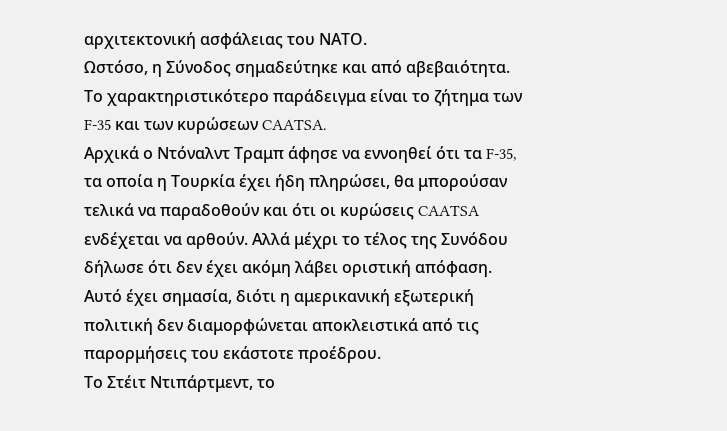αρχιτεκτονική ασφάλειας του ΝΑΤΟ.
Ωστόσο, η Σύνοδος σημαδεύτηκε και από αβεβαιότητα. Το χαρακτηριστικότερο παράδειγμα είναι το ζήτημα των F-35 και των κυρώσεων CAATSA.
Αρχικά ο Ντόναλντ Τραμπ άφησε να εννοηθεί ότι τα F-35, τα οποία η Τουρκία έχει ήδη πληρώσει, θα μπορούσαν τελικά να παραδοθούν και ότι οι κυρώσεις CAATSA ενδέχεται να αρθούν. Αλλά μέχρι το τέλος της Συνόδου δήλωσε ότι δεν έχει ακόμη λάβει οριστική απόφαση.
Αυτό έχει σημασία, διότι η αμερικανική εξωτερική πολιτική δεν διαμορφώνεται αποκλειστικά από τις παρορμήσεις του εκάστοτε προέδρου.
Το Στέιτ Ντιπάρτμεντ, το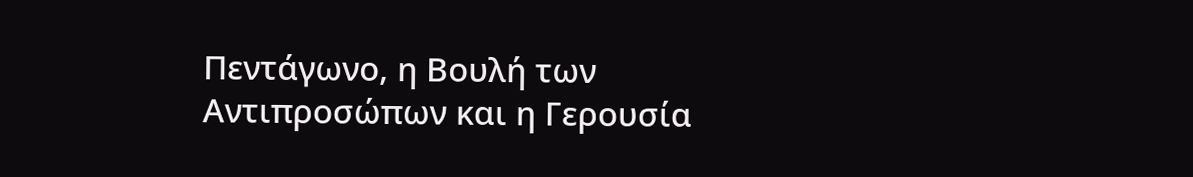Πεντάγωνο, η Βουλή των Αντιπροσώπων και η Γερουσία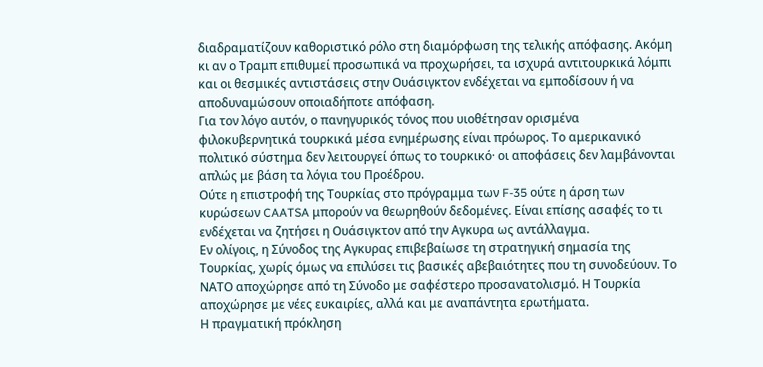διαδραματίζουν καθοριστικό ρόλο στη διαμόρφωση της τελικής απόφασης. Ακόμη κι αν ο Τραμπ επιθυμεί προσωπικά να προχωρήσει, τα ισχυρά αντιτουρκικά λόμπι και οι θεσμικές αντιστάσεις στην Ουάσιγκτον ενδέχεται να εμποδίσουν ή να αποδυναμώσουν οποιαδήποτε απόφαση.
Για τον λόγο αυτόν, ο πανηγυρικός τόνος που υιοθέτησαν ορισμένα φιλοκυβερνητικά τουρκικά μέσα ενημέρωσης είναι πρόωρος. Το αμερικανικό πολιτικό σύστημα δεν λειτουργεί όπως το τουρκικό· οι αποφάσεις δεν λαμβάνονται απλώς με βάση τα λόγια του Προέδρου.
Ούτε η επιστροφή της Τουρκίας στο πρόγραμμα των F-35 ούτε η άρση των κυρώσεων CAATSA μπορούν να θεωρηθούν δεδομένες. Είναι επίσης ασαφές το τι ενδέχεται να ζητήσει η Ουάσιγκτον από την Αγκυρα ως αντάλλαγμα.
Εν ολίγοις, η Σύνοδος της Αγκυρας επιβεβαίωσε τη στρατηγική σημασία της Τουρκίας, χωρίς όμως να επιλύσει τις βασικές αβεβαιότητες που τη συνοδεύουν. Το ΝΑΤΟ αποχώρησε από τη Σύνοδο με σαφέστερο προσανατολισμό. Η Τουρκία αποχώρησε με νέες ευκαιρίες, αλλά και με αναπάντητα ερωτήματα.
Η πραγματική πρόκληση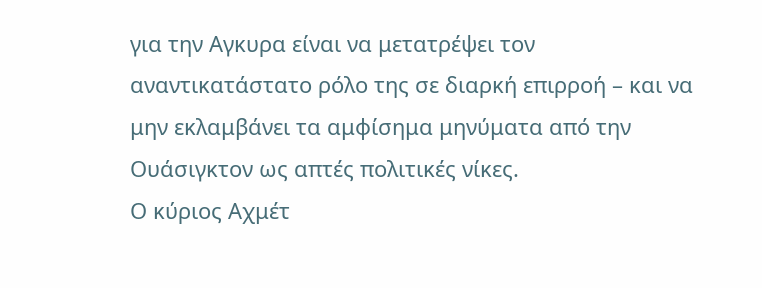για την Αγκυρα είναι να μετατρέψει τον αναντικατάστατο ρόλο της σε διαρκή επιρροή – και να μην εκλαμβάνει τα αμφίσημα μηνύματα από την Ουάσιγκτον ως απτές πολιτικές νίκες.
Ο κύριος Αχμέτ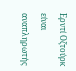Ερντί Οζτούρκ είναι αναπληρωτής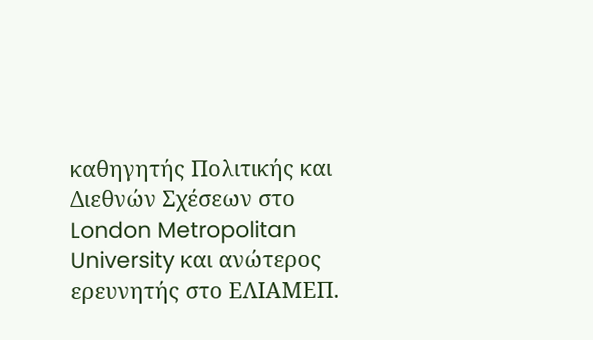καθηγητής Πολιτικής και Διεθνών Σχέσεων στο London Metropolitan University και ανώτερος ερευνητής στο ΕΛΙΑΜΕΠ.